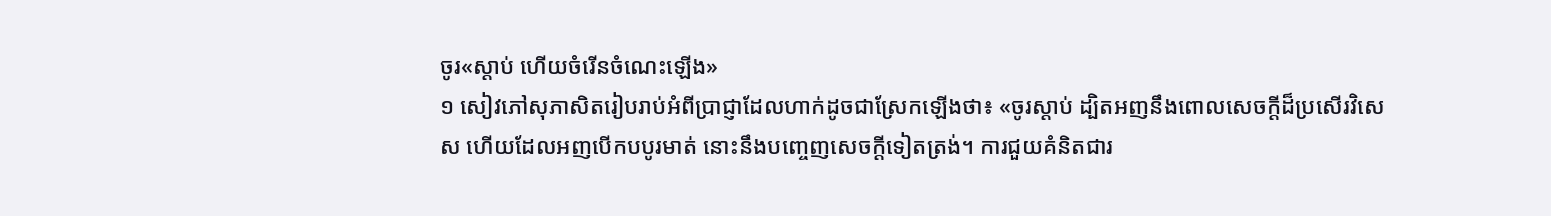ចូរ«ស្ដាប់ ហើយចំរើនចំណេះឡើង»
១ សៀវភៅសុភាសិតរៀបរាប់អំពីប្រាជ្ញាដែលហាក់ដូចជាស្រែកឡើងថា៖ «ចូរស្ដាប់ ដ្បិតអញនឹងពោលសេចក្ដីដ៏ប្រសើរវិសេស ហើយដែលអញបើកបបូរមាត់ នោះនឹងបញ្ចេញសេចក្ដីទៀតត្រង់។ ការជួយគំនិតជារ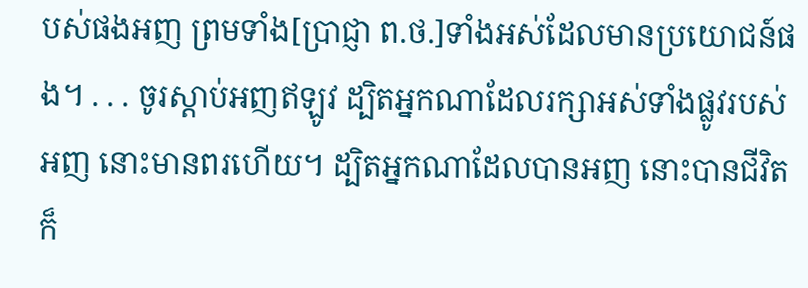បស់ផងអញ ព្រមទាំង[ប្រាជ្ញា ព.ថ.]ទាំងអស់ដែលមានប្រយោជន៍ផង។ . . . ចូរស្ដាប់អញឥឡូវ ដ្បិតអ្នកណាដែលរក្សាអស់ទាំងផ្លូវរបស់អញ នោះមានពរហើយ។ ដ្បិតអ្នកណាដែលបានអញ នោះបានជីវិត ក៏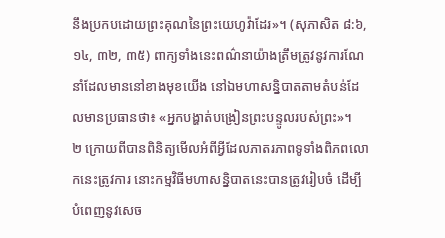នឹងប្រកបដោយព្រះគុណនៃព្រះយេហូវ៉ាដែរ»។ (សុភាសិត ៨:៦, ១៤, ៣២, ៣៥) ពាក្យទាំងនេះពណ៌នាយ៉ាងត្រឹមត្រូវនូវការណែនាំដែលមាននៅខាងមុខយើង នៅឯមហាសន្និបាតតាមតំបន់ដែលមានប្រធានថា៖ «អ្នកបង្ហាត់បង្រៀនព្រះបន្ទូលរបស់ព្រះ»។
២ ក្រោយពីបានពិនិត្យមើលអំពីអ្វីដែលភាតរភាពទូទាំងពិភពលោកនេះត្រូវការ នោះកម្មវិធីមហាសន្និបាតនេះបានត្រូវរៀបចំ ដើម្បីបំពេញនូវសេច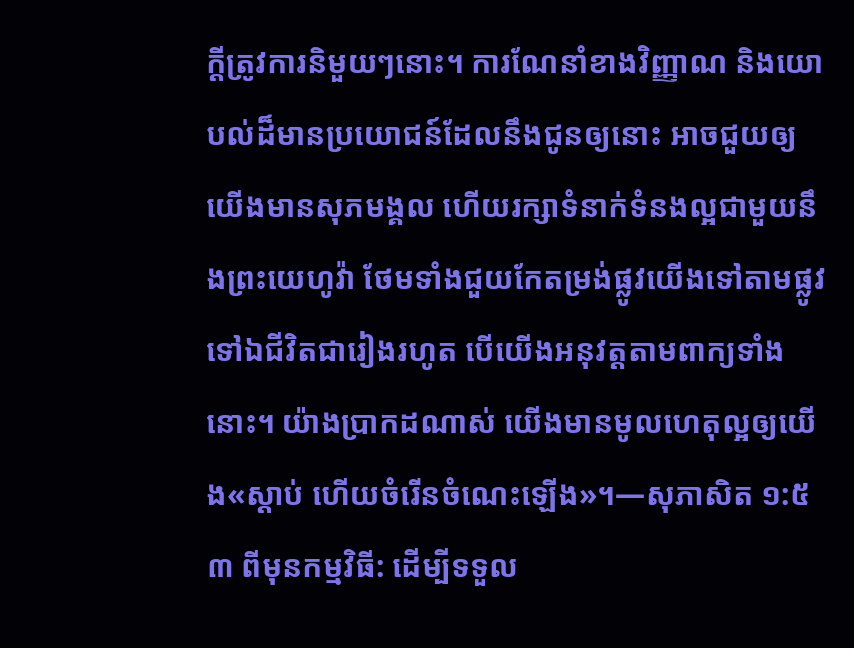ក្ដីត្រូវការនិមួយៗនោះ។ ការណែនាំខាងវិញ្ញាណ និងយោបល់ដ៏មានប្រយោជន៍ដែលនឹងជូនឲ្យនោះ អាចជួយឲ្យយើងមានសុភមង្គល ហើយរក្សាទំនាក់ទំនងល្អជាមួយនឹងព្រះយេហូវ៉ា ថែមទាំងជួយកែតម្រង់ផ្លូវយើងទៅតាមផ្លូវទៅឯជីវិតជារៀងរហូត បើយើងអនុវត្តតាមពាក្យទាំងនោះ។ យ៉ាងប្រាកដណាស់ យើងមានមូលហេតុល្អឲ្យយើង«ស្ដាប់ ហើយចំរើនចំណេះឡើង»។—សុភាសិត ១:៥
៣ ពីមុនកម្មវិធី: ដើម្បីទទួល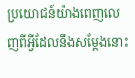ប្រយោជន៍យ៉ាងពេញលេញពីអ្វីដែលនឹងសម្ដែងនោះ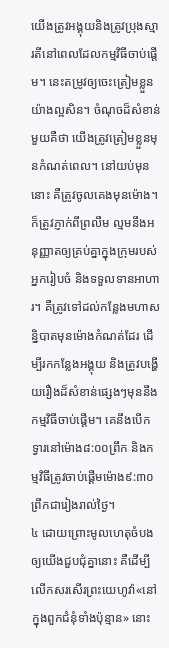យើងត្រូវអង្គុយនិងត្រូវប្រុងស្មារតីនៅពេលដែលកម្មវិធីចាប់ផ្ដើម។ នេះតម្រូវឲ្យចេះត្រៀមខ្លួនយ៉ាងល្អសិន។ ចំណុចដ៏សំខាន់មួយគឺថា យើងត្រូវត្រៀមខ្លួនមុនកំណត់ពេល។ នៅយប់មុននោះ គឺត្រូវចូលគេងមុនម៉ោង។ ក៏ត្រូវភ្ញាក់ពីព្រលឹម ល្មមនឹងអនុញ្ញាតឲ្យគ្រប់គ្នាក្នុងក្រុមរបស់អ្នករៀបចំ និងទទួលទានអាហារ។ គឺត្រូវទៅដល់កន្លែងមហាសន្និបាតមុនម៉ោងកំណត់ដែរ ដើម្បីរកកន្លែងអង្គុយ និងត្រូវបង្ហើយរឿងដ៏សំខាន់ផ្សេងៗមុននឹងកម្មវិធីចាប់ផ្ដើម។ គេនឹងបើកទ្វារនៅម៉ោង៨:០០ព្រឹក និងកម្មវិធីត្រូវចាប់ផ្ដើមម៉ោង៩:៣០ព្រឹកជារៀងរាល់ថ្ងៃ។
៤ ដោយព្រោះមូលហេតុចំបងឲ្យយើងជួបជុំគ្នានោះ គឺដើម្បីលើកសរសើរព្រះយេហូវ៉ា«នៅក្នុងពួកជំនុំទាំងប៉ុន្មាន» នោះ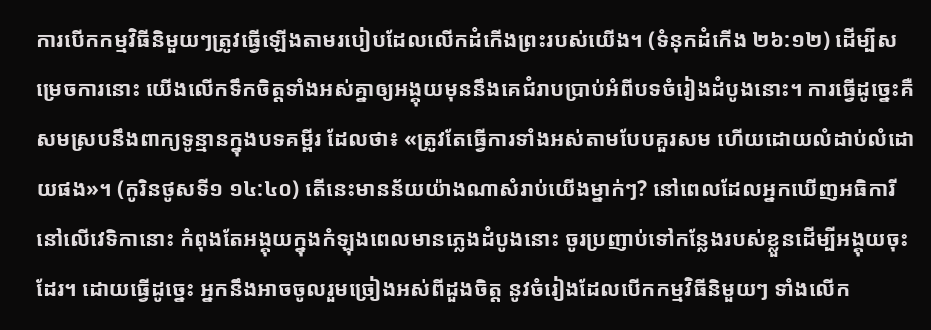ការបើកកម្មវិធីនិមួយៗត្រូវធ្វើឡើងតាមរបៀបដែលលើកដំកើងព្រះរបស់យើង។ (ទំនុកដំកើង ២៦:១២) ដើម្បីសម្រេចការនោះ យើងលើកទឹកចិត្តទាំងអស់គ្នាឲ្យអង្គុយមុននឹងគេជំរាបប្រាប់អំពីបទចំរៀងដំបូងនោះ។ ការធ្វើដូច្នេះគឺសមស្របនឹងពាក្យទូន្មានក្នុងបទគម្ពីរ ដែលថា៖ «ត្រូវតែធ្វើការទាំងអស់តាមបែបគួរសម ហើយដោយលំដាប់លំដោយផង»។ (កូរិនថូសទី១ ១៤:៤០) តើនេះមានន័យយ៉ាងណាសំរាប់យើងម្នាក់ៗ? នៅពេលដែលអ្នកឃើញអធិការីនៅលើវេទិកានោះ កំពុងតែអង្គុយក្នុងកំឡុងពេលមានភ្លេងដំបូងនោះ ចូរប្រញាប់ទៅកន្លែងរបស់ខ្លួនដើម្បីអង្គុយចុះដែរ។ ដោយធ្វើដូច្នេះ អ្នកនឹងអាចចូលរួមច្រៀងអស់ពីដួងចិត្ត នូវចំរៀងដែលបើកកម្មវិធីនិមួយៗ ទាំងលើក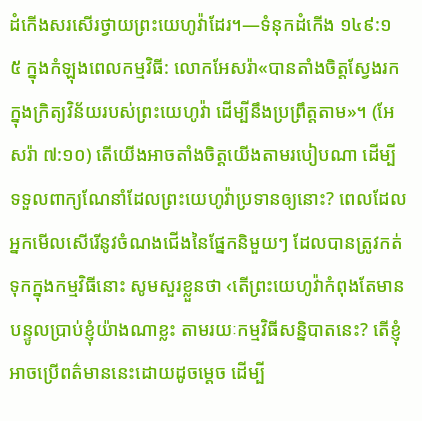ដំកើងសរសើរថ្វាយព្រះយេហូវ៉ាដែរ។—ទំនុកដំកើង ១៤៩:១
៥ ក្នុងកំឡុងពេលកម្មវិធី: លោកអែសរ៉ា«បានតាំងចិត្តស្វែងរកក្នុងក្រិត្យវិន័យរបស់ព្រះយេហូវ៉ា ដើម្បីនឹងប្រព្រឹត្តតាម»។ (អែសរ៉ា ៧:១០) តើយើងអាចតាំងចិត្តយើងតាមរបៀបណា ដើម្បីទទួលពាក្យណែនាំដែលព្រះយេហូវ៉ាប្រទានឲ្យនោះ? ពេលដែលអ្នកមើលសើរើនូវចំណងជើងនៃផ្នែកនិមួយៗ ដែលបានត្រូវកត់ទុកក្នុងកម្មវិធីនោះ សូមសួរខ្លួនថា ‹តើព្រះយេហូវ៉ាកំពុងតែមានបន្ទូលប្រាប់ខ្ញុំយ៉ាងណាខ្លះ តាមរយៈកម្មវិធីសន្និបាតនេះ? តើខ្ញុំអាចប្រើពត៌មាននេះដោយដូចម្ដេច ដើម្បី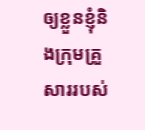ឲ្យខ្លួនខ្ញុំនិងក្រុមគ្រួសាររបស់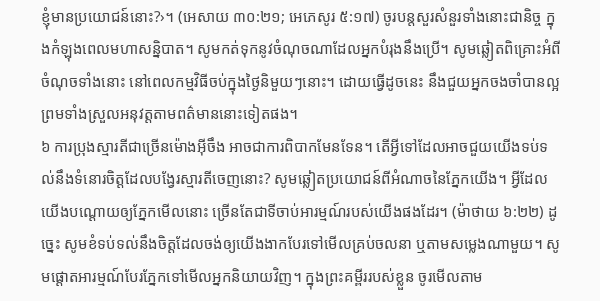ខ្ញុំមានប្រយោជន៍នោះ?›។ (អេសាយ ៣០:២១; អេភេសូរ ៥:១៧) ចូរបន្តសួរសំនួរទាំងនោះជានិច្ច ក្នុងកំឡុងពេលមហាសន្និបាត។ សូមកត់ទុកនូវចំណុចណាដែលអ្នកបំរុងនឹងប្រើ។ សូមឆ្លៀតពិគ្រោះអំពីចំណុចទាំងនោះ នៅពេលកម្មវិធីចប់ក្នុងថ្ងៃនិមួយៗនោះ។ ដោយធ្វើដូចនេះ នឹងជួយអ្នកចងចាំបានល្អព្រមទាំងស្រួលអនុវត្តតាមពត៌មាននោះទៀតផង។
៦ ការប្រុងស្មារតីជាច្រើនម៉ោងអ៊ីចឹង អាចជាការពិបាកមែនទែន។ តើអ្វីទៅដែលអាចជួយយើងទប់ទល់នឹងទំនោរចិត្តដែលបង្វែរស្មារតីចេញនោះ? សូមឆ្លៀតប្រយោជន៍ពីអំណាចនៃភ្នែកយើង។ អ្វីដែលយើងបណ្ដោយឲ្យភ្នែកមើលនោះ ច្រើនតែជាទីចាប់អារម្មណ៍របស់យើងផងដែរ។ (ម៉ាថាយ ៦:២២) ដូច្នេះ សូមខំទប់ទល់នឹងចិត្តដែលចង់ឲ្យយើងងាកបែរទៅមើលគ្រប់ចលនា ឬតាមសម្លេងណាមួយ។ សូមផ្ដោតអារម្មណ៍បែរភ្នែកទៅមើលអ្នកនិយាយវិញ។ ក្នុងព្រះគម្ពីររបស់ខ្លួន ចូរមើលតាម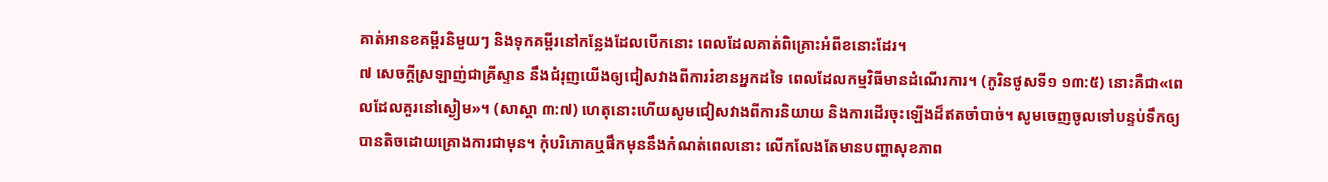គាត់អានខគម្ពីរនិមួយៗ និងទុកគម្ពីរនៅកន្លែងដែលបើកនោះ ពេលដែលគាត់ពិគ្រោះអំពីខនោះដែរ។
៧ សេចក្ដីស្រឡាញ់ជាគ្រីស្ទាន នឹងជំរុញយើងឲ្យជៀសវាងពីការរំខានអ្នកដទៃ ពេលដែលកម្មវិធីមានដំណើរការ។ (កូរិនថូសទី១ ១៣:៥) នោះគឺជា«ពេលដែលគួរនៅស្ងៀម»។ (សាស្ដា ៣:៧) ហេតុនោះហើយសូមជៀសវាងពីការនិយាយ និងការដើរចុះឡើងដ៏ឥតចាំបាច់។ សូមចេញចូលទៅបន្ទប់ទឹកឲ្យបានតិចដោយគ្រោងការជាមុន។ កុំបរិភោគឬផឹកមុននឹងកំណត់ពេលនោះ លើកលែងតែមានបញ្ហាសុខភាព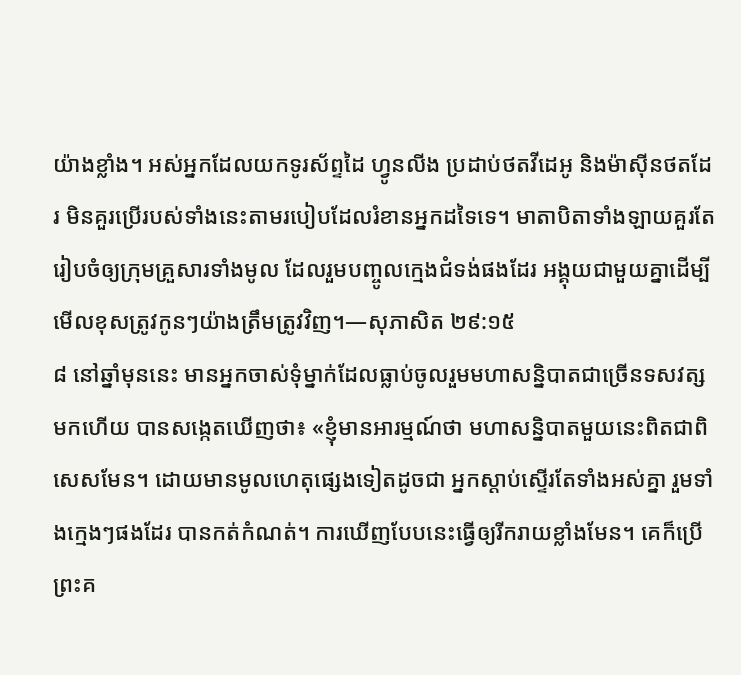យ៉ាងខ្លាំង។ អស់អ្នកដែលយកទូរស័ព្ទដៃ ហ្វូនលីង ប្រដាប់ថតវីដេអូ និងម៉ាស៊ីនថតដែរ មិនគួរប្រើរបស់ទាំងនេះតាមរបៀបដែលរំខានអ្នកដទៃទេ។ មាតាបិតាទាំងឡាយគួរតែរៀបចំឲ្យក្រុមគ្រួសារទាំងមូល ដែលរួមបញ្ចូលក្មេងជំទង់ផងដែរ អង្គុយជាមួយគ្នាដើម្បីមើលខុសត្រូវកូនៗយ៉ាងត្រឹមត្រូវវិញ។—សុភាសិត ២៩:១៥
៨ នៅឆ្នាំមុននេះ មានអ្នកចាស់ទុំម្នាក់ដែលធ្លាប់ចូលរួមមហាសន្និបាតជាច្រើនទសវត្សមកហើយ បានសង្កេតឃើញថា៖ «ខ្ញុំមានអារម្មណ៍ថា មហាសន្និបាតមួយនេះពិតជាពិសេសមែន។ ដោយមានមូលហេតុផ្សេងទៀតដូចជា អ្នកស្ដាប់ស្ទើរតែទាំងអស់គ្នា រួមទាំងក្មេងៗផងដែរ បានកត់កំណត់។ ការឃើញបែបនេះធ្វើឲ្យរីករាយខ្លាំងមែន។ គេក៏ប្រើព្រះគ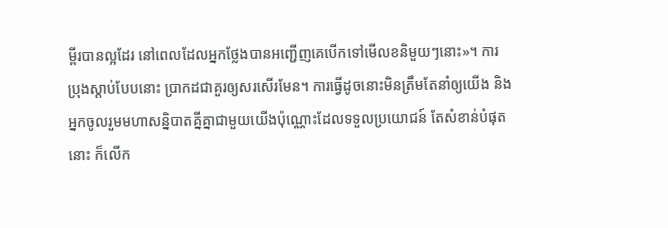ម្ពីរបានល្អដែរ នៅពេលដែលអ្នកថ្លែងបានអញ្ជើញគេបើកទៅមើលខនិមួយៗនោះ»។ ការប្រុងស្ដាប់បែបនោះ ប្រាកដជាគួរឲ្យសរសើរមែន។ ការធ្វើដូចនោះមិនត្រឹមតែនាំឲ្យយើង និងអ្នកចូលរួមមហាសន្និបាតគ្នីគ្នាជាមួយយើងប៉ុណ្ណោះដែលទទួលប្រយោជន៍ តែសំខាន់បំផុតនោះ ក៏លើក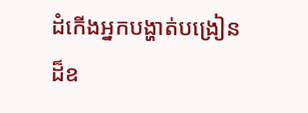ដំកើងអ្នកបង្ហាត់បង្រៀនដ៏ឧ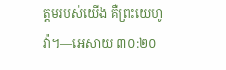ត្តមរបស់យើង គឺព្រះយេហូវ៉ា។—អេសាយ ៣០:២០